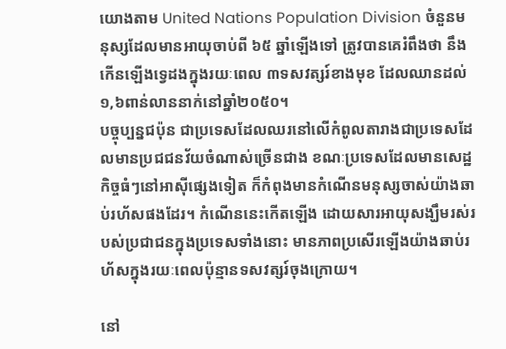យោងតាម United Nations Population Division ចំនួនមនុស្សដែលមានអាយុចាប់ពី ៦៥ ឆ្នាំឡើងទៅ ត្រូវបានគេរំពឹងថា នឹងកើនឡើងទ្វេដងក្នុងរយៈពេល ៣ទសវត្សរ៍ខាងមុខ ដែលឈានដល់ ១,៦ពាន់លាននាក់នៅឆ្នាំ២០៥០។
បច្ចុប្បន្នជប៉ុន ជាប្រទេសដែលឈរនៅលើកំពូលតារាងជាប្រទេសដែលមានប្រជជនវ័យចំណាស់ច្រើនជាង ខណៈប្រទេសដែលមានសេដ្ឋកិច្ចធំៗនៅអាស៊ីផ្សេងទៀត ក៏កំពុងមានកំណើនមនុស្សចាស់យ៉ាងឆាប់រហ័សផងដែរ។ កំណើននេះកើតឡើង ដោយសារអាយុសង្ឃឹមរស់របស់ប្រជាជនក្នុងប្រទេសទាំងនោះ មានភាពប្រសើរឡើងយ៉ាងឆាប់រហ័សក្នុងរយៈពេលប៉ុន្មានទសវត្សរ៍ចុងក្រោយ។

នៅ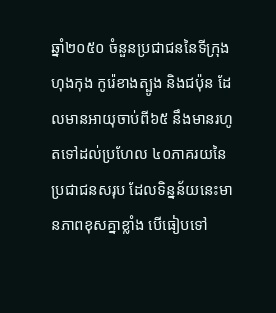ឆ្នាំ២០៥០ ចំនួនប្រជាជននៃទីក្រុងហុងកុង កូរ៉េខាងត្បូង និងជប៉ុន ដែលមានអាយុចាប់ពី៦៥ នឹងមានរហូតទៅដល់ប្រហែល ៤០ភាគរយនៃប្រជាជនសរុប ដែលទិន្នន័យនេះមានភាពខុសគ្នាខ្លាំង បើធៀបទៅ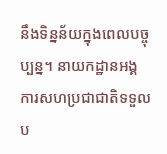នឹងទិន្នន័យក្នុងពេលបច្ចុប្បន្ន។ នាយកដ្ឋានអង្គការសហប្រជាជាតិទទួលប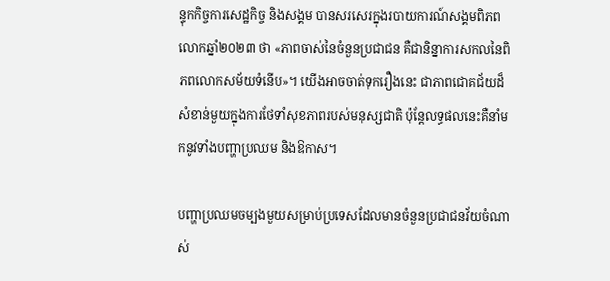ន្ទុកកិច្ចការសេដ្ឋកិច្ច និងសង្គម បានសរសេរក្នុងរបាយការណ៍សង្គមពិភពលោកឆ្នាំ២០២៣ ថា «ភាពចាស់នៃចំនួនប្រជាជន គឺជានិន្នាការសកលនៃពិភពលោកសម័យទំនើប»។ យើងអាចចាត់ទុករឿងនេះ ជាភាពជោគជ័យដ៏សំខាន់មួយក្នុងការថែទាំសុខភាពរបស់មនុស្សជាតិ ប៉ុន្តែលទ្ធផលនេះគឺនាំមកនូវទាំងបញ្ហាប្រឈម និងឱកាស។

បញ្ហាប្រឈមចម្បងមួយសម្រាប់ប្រទេសដែលមានចំនួនប្រជាជនវ័យចំណាស់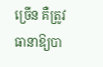ច្រើន គឺត្រូវធានាឱ្យបា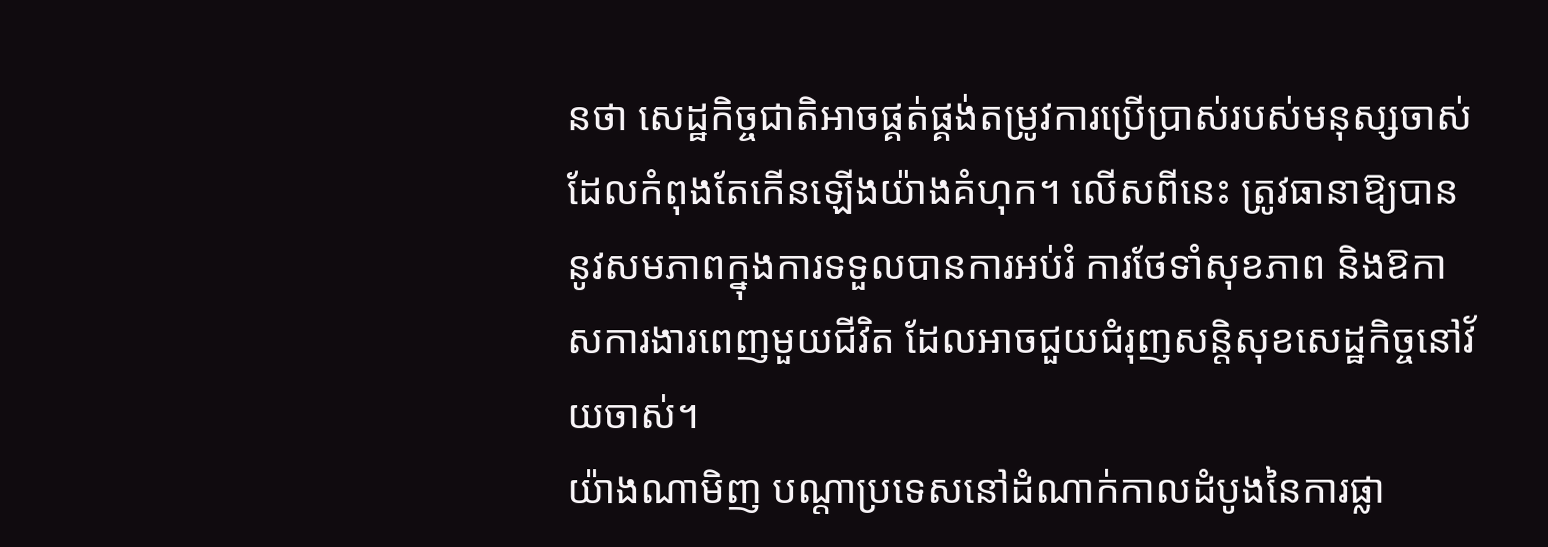នថា សេដ្ឋកិច្ចជាតិអាចផ្គត់ផ្គង់តម្រូវការប្រើប្រាស់របស់មនុស្សចាស់ដែលកំពុងតែកើនឡើងយ៉ាងគំហុក។ លើសពីនេះ ត្រូវធានាឱ្យបាននូវសមភាពក្នុងការទទួលបានការអប់រំ ការថែទាំសុខភាព និងឱកាសការងារពេញមួយជីវិត ដែលអាចជួយជំរុញសន្តិសុខសេដ្ឋកិច្ចនៅវ័យចាស់។
យ៉ាងណាមិញ បណ្តាប្រទេសនៅដំណាក់កាលដំបូងនៃការផ្លា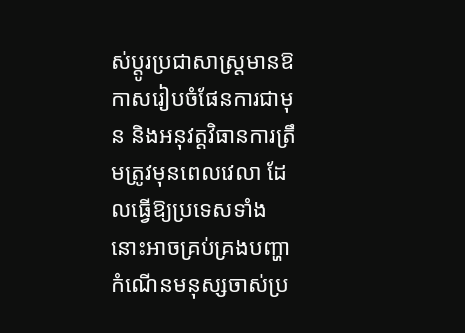ស់ប្តូរប្រជាសាស្រ្តមានឱកាសរៀបចំផែនការជាមុន និងអនុវត្តវិធានការត្រឹមត្រូវមុនពេលវេលា ដែលធ្វើឱ្យប្រទេសទាំងនោះអាចគ្រប់គ្រងបញ្ហាកំណើនមនុស្សចាស់ប្រ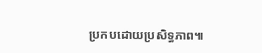ប្រកបដោយប្រសិទ្ធភាព៕